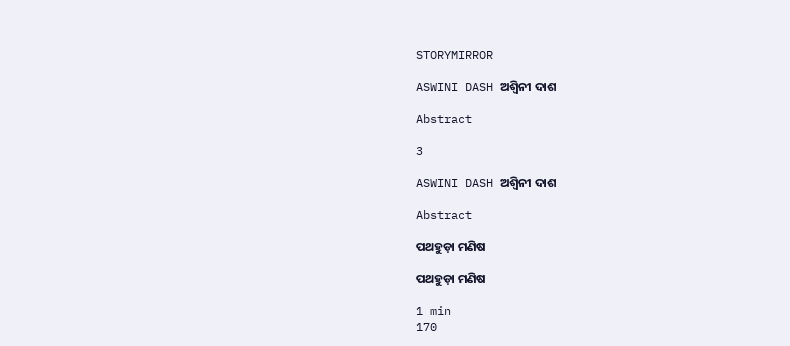STORYMIRROR

ASWINI DASH ଅଶ୍ୱିନୀ ଦାଶ

Abstract

3

ASWINI DASH ଅଶ୍ୱିନୀ ଦାଶ

Abstract

ପଥହୁଡ଼ା ମଣିଷ

ପଥହୁଡ଼ା ମଣିଷ

1 min
170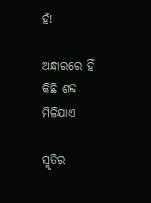ହଁ!

ଅନ୍ଧାରରେ ହିଁ କିଛି ଶବ୍ଦ ମିଳିଯାଏ

ସ୍ମୃତିର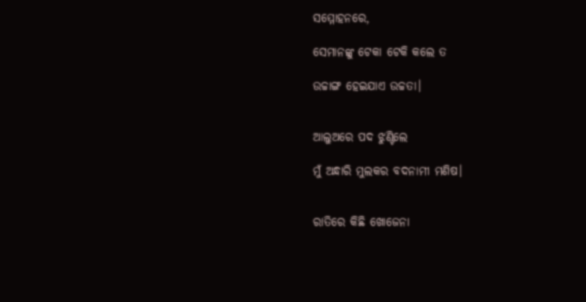ସମ୍ମୋହନରେ,

ସେମାନଙ୍କୁ ଟେକା ଟେକି କଲେ ତ

ଉଚ୍ଚାଙ୍ଗ ହେଇଯାଏ ଉଚ୍ଚତା।


ଆଲୁଅରେ ପଦ ଝୁଣ୍ଟିଲେ

ମୁଁ ଅନ୍ଧାରି ମୁଲକର ବଦନାମୀ ମଣିଷ।


ରାତିରେ କିଛି ଖୋଜେନା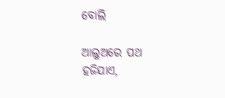ବୋଲି

ଆଲୁଅରେ ପଥ ହଜିଯାଏ,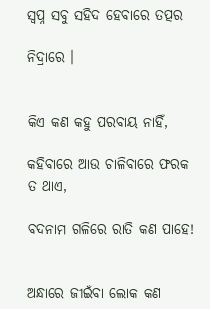ସ୍ୱପ୍ନ ସବୁ ସହିଦ ହେବାରେ ତତ୍ପର

ନିଦ୍ରାରେ ।


କିଏ କଣ କହୁ ପରବାୟ ନାହିଁ,

କହିବାରେ ଆଉ ଚାଳିବାରେ ଫରକ ତ ଥାଏ,

ବଦନାମ ଗଳିରେ ରାତି କଣ ପାହେ!


ଅନ୍ଧାରେ ଜୀଇଁବା ଲୋକ କଣ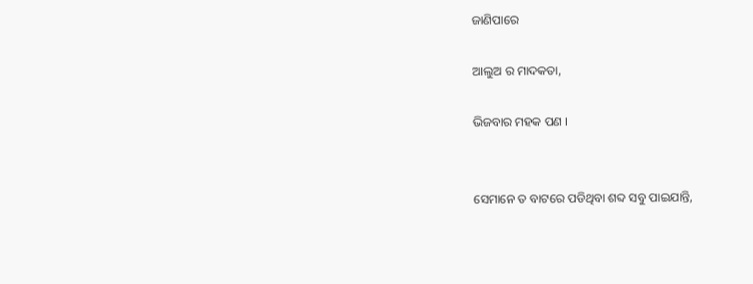ଜାଣିପାରେ

ଆଲୁଅ ର ମାଦକତା,

ଭିଜବାର ମହକ ପଣ ।


ସେମାନେ ତ ବାଟରେ ପଡିଥିବା ଶବ୍ଦ ସବୁ ପାଇଯାନ୍ତି,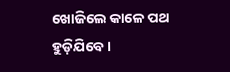ଖୋଜିଲେ କାଳେ ପଥ ହୁଡ଼ିଯିବେ।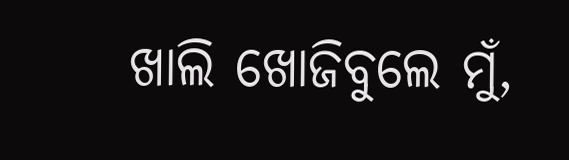ଖାଲି ଖୋଜିବୁଲେ ମୁଁ,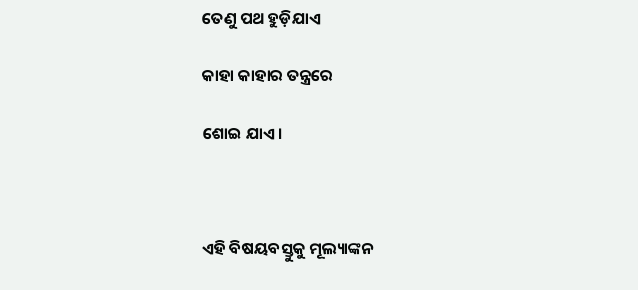ତେଣୁ ପଥ ହୁଡ଼ିଯାଏ

କାହା କାହାର ତନ୍ତ୍ରରେ

ଶୋଇ ଯାଏ।



ଏହି ବିଷୟବସ୍ତୁକୁ ମୂଲ୍ୟାଙ୍କନ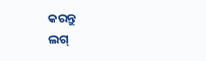କରନ୍ତୁ
ଲଗ୍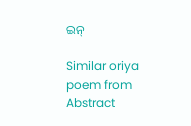ଇନ୍

Similar oriya poem from Abstract